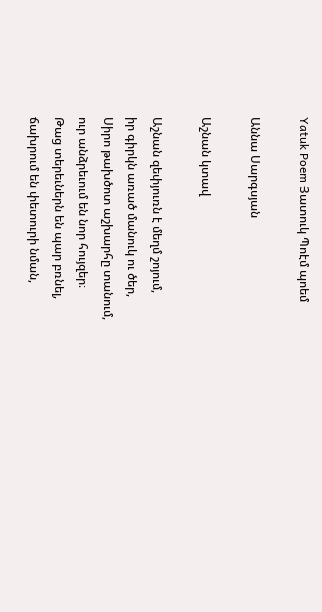Yatuk Poem Յատուկ Պոէմ պոեմ

Աննա Սարգսյան

Աշնան կտավ

Աշնան զեփյուռն է մեղմ շոյում,
իր գիրկն առած մանուկ ու ծեր,
Սիրո թախծոտ աշխարհը տանում,
ուր անձրեւում են նոր հույզեր։
Թաց տերեւներն են պար բռնել,
ճախրում են փետուրի նման,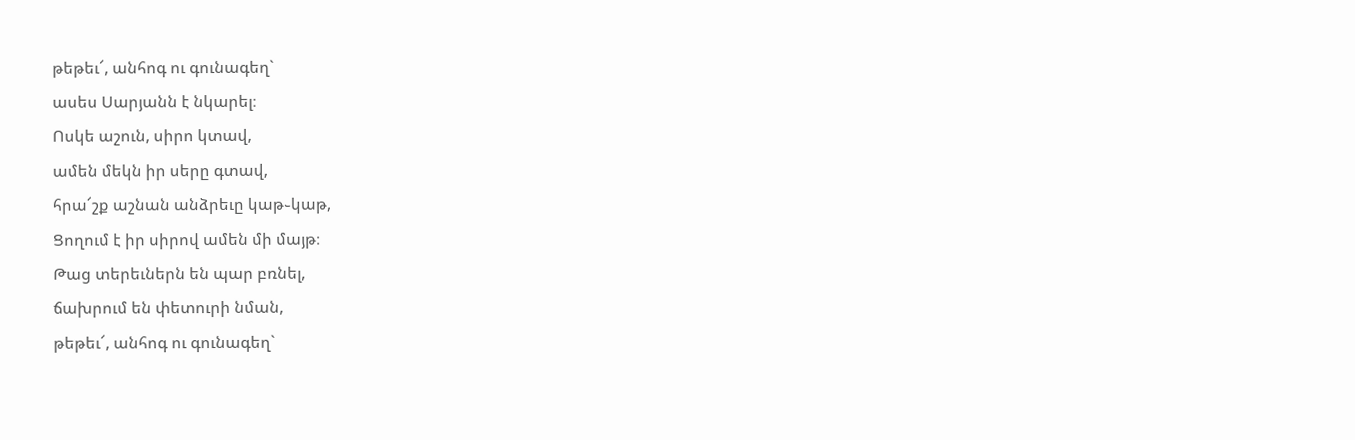թեթեւ՜, անհոգ ու գունագեղ`
ասես Սարյանն է նկարել։
Ոսկե աշուն, սիրո կտավ,
ամեն մեկն իր սերը գտավ,
հրա՜շք աշնան անձրեւը կաթ֊կաթ,
Ցողում է իր սիրով ամեն մի մայթ։
Թաց տերեւներն են պար բռնել,
ճախրում են փետուրի նման,
թեթեւ՜, անհոգ ու գունագեղ`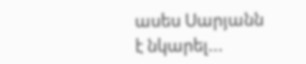ասես Սարյանն է նկարել...